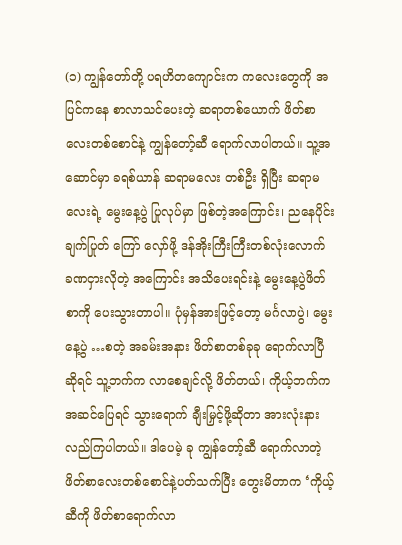(၁) ကျွန်တော်တို့ ပရဟိတကျောင်းက ကလေးတွေကို အပြင်ကနေ စာလာသင်ပေးတဲ့ ဆရာတစ်ယောက် ဖိတ်စာလေးတစ်စောင်နဲ့ ကျွန်တော့်ဆီ ရောက်လာပါတယ်။ သူ့အဆောင်မှာ ခရစ်ယာန် ဆရာမလေး တစ်ဦး ရှိပြီး ဆရာမလေးရဲ့ မွေးနေ့ပွဲ ပြုလုပ်မှာ ဖြစ်တဲ့အကြောင်း၊ ညနေပိုင်း ချက်ပြုတ် ကြော် လှော်ဖို့ ဒန်အိုးကြီးကြီးတစ်လုံးလောက် ခဏငှားလိုတဲ့ အကြောင်း အသိပေးရင်းနဲ့ မွေးနေ့ပွဲဖိတ်စာကို ပေးသွားတာပါ။ ပုံမှန်အားဖြင့်တော့ မင်္ဂလာပွဲ၊ မွေးနေ့ပွဲ …စတဲ့ အခမ်းအနား ဖိတ်စာတစ်ခုခု ရောက်လာပြီ ဆိုရင် သူ့ဘက်က လာစေချင်လို့ ဖိတ်တယ်၊ ကိုယ့်ဘက်က အဆင်ပြေရင် သွားရောက် ချီးမြှင့်ဖို့ဆိုတာ အားလုံးနားလည်ကြပါတယ်။ ဒါပေမဲ့ ခု ကျွန်တော့်ဆီ ရောက်လာတဲ့ ဖိတ်စာလေးတစ်စောင်နဲ့ပတ်သက်ပြီး တွေးမိတာက ‘ကိုယ့်ဆီကို ဖိတ်စာရောက်လာ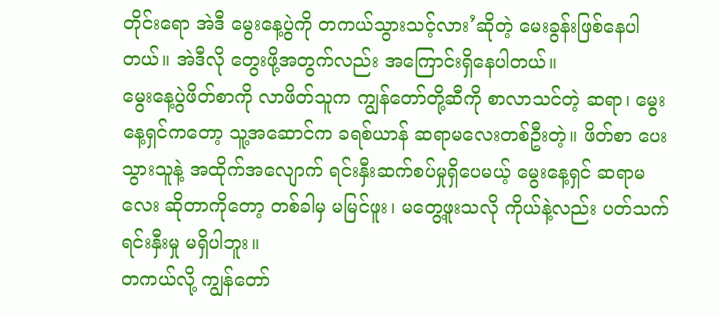တိုင်းရော အဲဒီ မွေးနေ့ပွဲကို တကယ်သွားသင့်လား’ဆိုတဲ့ မေးခွန်းဖြစ်နေပါတယ်။ အဲဒီလို တွေးဖို့အတွက်လည်း အကြောင်းရှိနေပါတယ်။
မွေးနေ့ပွဲဖိတ်စာကို လာဖိတ်သူက ကျွန်တော်တို့ဆီကို စာလာသင်တဲ့ ဆရာ၊ မွေးနေ့ရှင်ကတော့ သူ့အဆောင်က ခရစ်ယာန် ဆရာမလေးတစ်ဦးတဲ့။ ဖိတ်စာ ပေးသွားသူနဲ့ အထိုက်အလျောက် ရင်းနှီးဆက်စပ်မှုရှိပေမယ့် မွေးနေ့ရှင် ဆရာမလေး ဆိုတာကိုတော့ တစ်ခါမှ မမြင်ဖူး၊ မတွေ့ဖူးသလို ကိုယ်နဲ့လည်း ပတ်သက်ရင်းနှီးမှု မရှိပါဘူး။
တကယ်လို့ ကျွန်တော်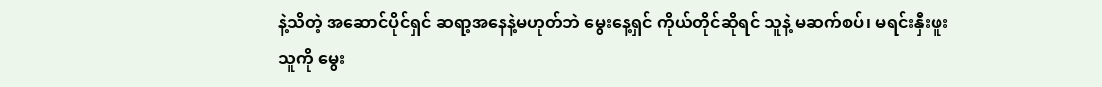နဲ့သိတဲ့ အဆောင်ပိုင်ရှင် ဆရာ့အနေနဲ့မဟုတ်ဘဲ မွေးနေ့ရှင် ကိုယ်တိုင်ဆိုရင် သူနဲ့ မဆက်စပ်၊ မရင်းနှီးဖူးသူကို မွေး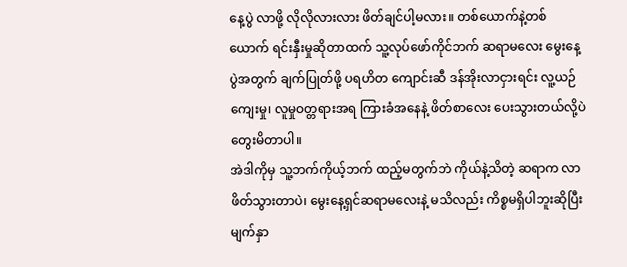နေ့ပွဲ လာဖို့ လိုလိုလားလား ဖိတ်ချင်ပါ့မလား။ တစ်ယောက်နဲ့တစ်ယောက် ရင်းနှီးမှုဆိုတာထက် သူ့လုပ်ဖော်ကိုင်ဘက် ဆရာမလေး မွေးနေ့ပွဲအတွက် ချက်ပြုတ်ဖို့ ပရဟိတ ကျောင်းဆီ ဒန်အိုးလာငှားရင်း လူ့ယဉ်ကျေးမှု၊ လူမှုဝတ္တရားအရ ကြားခံအနေနဲ့ ဖိတ်စာလေး ပေးသွားတယ်လို့ပဲ တွေးမိတာပါ။
အဲဒါကိုမှ သူ့ဘက်ကိုယ့်ဘက် ထည့်မတွက်ဘဲ ကိုယ်နဲ့သိတဲ့ ဆရာက လာဖိတ်သွားတာပဲ၊ မွေးနေ့ရှင်ဆရာမလေးနဲ့ မသိလည်း ကိစ္စမရှိပါဘူးဆိုပြီး မျက်နှာ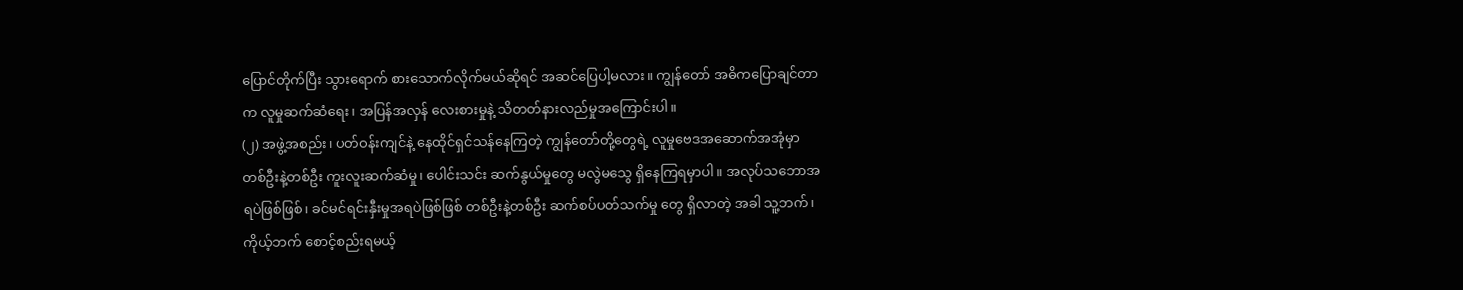ပြောင်တိုက်ပြီး သွားရောက် စားသောက်လိုက်မယ်ဆိုရင် အဆင်ပြေပါ့မလား။ ကျွန်တော် အဓိကပြောချင်တာက လူမှုဆက်ဆံရေး၊ အပြန်အလှန် လေးစားမှုနဲ့ သိတတ်နားလည်မှုအကြောင်းပါ။
(၂) အဖွဲ့အစည်း၊ ပတ်ဝန်းကျင်နဲ့ နေထိုင်ရှင်သန်နေကြတဲ့ ကျွန်တော်တို့တွေရဲ့ လူမှုဗေဒအဆောက်အအုံမှာ တစ်ဦးနဲ့တစ်ဦး ကူးလူးဆက်ဆံမှု၊ ပေါင်းသင်း ဆက်နွယ်မှုတွေ မလွဲမသွေ ရှိနေကြရမှာပါ။ အလုပ်သဘောအရပဲဖြစ်ဖြစ်၊ ခင်မင်ရင်းနှီးမှုအရပဲဖြစ်ဖြစ် တစ်ဦးနဲ့တစ်ဦး ဆက်စပ်ပတ်သက်မှု တွေ ရှိလာတဲ့ အခါ သူ့ဘက်၊ ကိုယ့်ဘက် စောင့်စည်းရမယ့်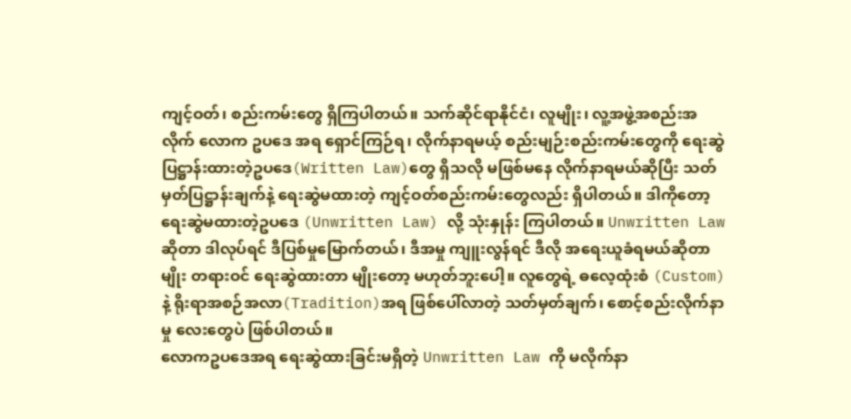ကျင့်ဝတ်၊ စည်းကမ်းတွေ ရှိကြပါတယ်။ သက်ဆိုင်ရာနိုင်ငံ၊ လူမျိုး၊ လူ့အဖွဲ့အစည်းအလိုက် လောက ဥပဒေ အရ ရှောင်ကြဉ်ရ၊ လိုက်နာရမယ့် စည်းမျဉ်းစည်းကမ်းတွေကို ရေးဆွဲပြဋ္ဌာန်းထားတဲ့ဥပဒေ(Written Law)တွေ ရှိသလို မဖြစ်မနေ လိုက်နာရမယ်ဆိုပြီး သတ်မှတ်ပြဋ္ဌာန်းချက်နဲ့ ရေးဆွဲမထားတဲ့ ကျင့်ဝတ်စည်းကမ်းတွေလည်း ရှိပါတယ်။ ဒါကိုတော့ ရေးဆွဲမထားတဲ့ဥပဒေ (Unwritten Law) လို့ သုံးနှုန်း ကြပါတယ်။ Unwritten Law ဆိုတာ ဒါလုပ်ရင် ဒီပြစ်မှုမြောက်တယ်၊ ဒီအမှု ကျူးလွန်ရင် ဒီလို အရေးယူခံရမယ်ဆိုတာမျိုး တရားဝင် ရေးဆွဲထားတာ မျိုးတော့ မဟုတ်ဘူးပေါ့။ လူတွေရဲ့ ဓလေ့ထုံးစံ (Custom) နဲ့ ရိုးရာအစဉ်အလာ(Tradition)အရ ဖြစ်ပေါ်လာတဲ့ သတ်မှတ်ချက်၊ စောင့်စည်းလိုက်နာမှု လေးတွေပဲ ဖြစ်ပါတယ်။
လောကဥပဒေအရ ရေးဆွဲထားခြင်းမရှိတဲ့ Unwritten Law ကို မလိုက်နာ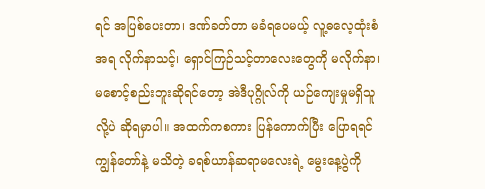ရင် အပြစ်ပေးတာ၊ ဒဏ်ခတ်တာ မခံရပေမယ့် လူ့ဓလေ့ထုံးစံအရ လိုက်နာသင့်၊ ရှောင်ကြဉ်သင့်တာလေးတွေကို မလိုက်နာ၊ မစောင့်စည်းဘူးဆိုရင်တော့ အဲဒီပုဂ္ဂိုလ်ကို ယဉ်ကျေးမှုမရှိသူလို့ပဲ ဆိုရမှာပါ။ အထက်ကစကား ပြန်ကောက်ပြီး ပြောရရင် ကျွန်တော်နဲ့ မသိတဲ့ ခရစ်ယာန်ဆရာမလေးရဲ့ မွေးနေ့ပွဲကို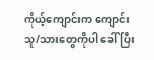ကိုယ့်ကျောင်းက ကျောင်းသူ/သားတွေကိုပါ ခေါ်ပြီး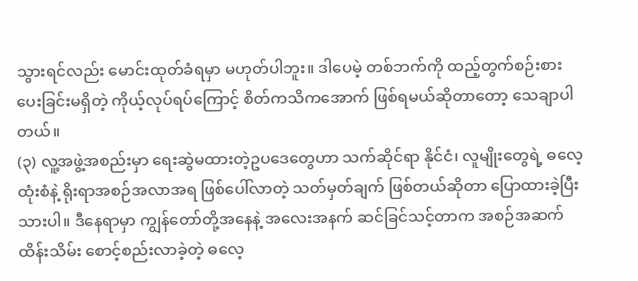သွားရင်လည်း မောင်းထုတ်ခံရမှာ မဟုတ်ပါဘူး။ ဒါပေမဲ့ တစ်ဘက်ကို ထည့်တွက်စဉ်းစားပေးခြင်းမရှိတဲ့ ကိုယ့်လုပ်ရပ်ကြောင့် စိတ်ကသိကအောက် ဖြစ်ရမယ်ဆိုတာတော့ သေချာပါတယ်။
(၃) လူ့အဖွဲ့အစည်းမှာ ရေးဆွဲမထားတဲ့ဥပဒေတွေဟာ သက်ဆိုင်ရာ နိုင်ငံ၊ လူမျိုးတွေရဲ့ ဓလေ့ထုံးစံနဲ့ ရိုးရာအစဉ်အလာအရ ဖြစ်ပေါ်လာတဲ့ သတ်မှတ်ချက် ဖြစ်တယ်ဆိုတာ ပြောထားခဲ့ပြီးသားပါ။ ဒီနေရာမှာ ကျွန်တော်တို့အနေနဲ့ အလေးအနက် ဆင်ခြင်သင့်တာက အစဉ်အဆက် ထိန်းသိမ်း စောင့်စည်းလာခဲ့တဲ့ ဓလေ့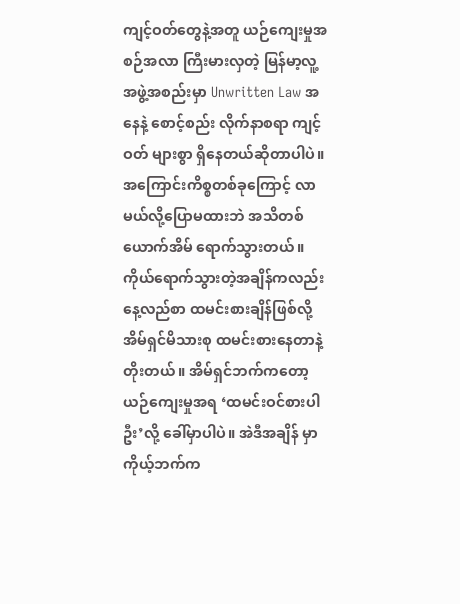ကျင့်ဝတ်တွေနဲ့အတူ ယဉ်ကျေးမှုအစဉ်အလာ ကြီးမားလှတဲ့ မြန်မာ့လူ့အဖွဲ့အစည်းမှာ Unwritten Law အနေနဲ့ စောင့်စည်း လိုက်နာစရာ ကျင့်ဝတ် များစွာ ရှိနေတယ်ဆိုတာပါပဲ။
အကြောင်းကိစ္စတစ်ခုကြောင့် လာမယ်လို့ပြောမထားဘဲ အသိတစ်ယောက်အိမ် ရောက်သွားတယ်။ ကိုယ်ရောက်သွားတဲ့အချိန်ကလည်း နေ့လည်စာ ထမင်းစားချိန်ဖြစ်လို့ အိမ်ရှင်မိသားစု ထမင်းစားနေတာနဲ့ တိုးတယ်။ အိမ်ရှင်ဘက်ကတော့ ယဉ်ကျေးမှုအရ ‘ထမင်းဝင်စားပါဦး’လို့ ခေါ်မှာပါပဲ။ အဲဒီအချိန် မှာ ကိုယ့်ဘက်က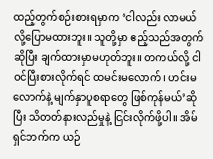ထည့်တွက်စဉ်းစားရမှာက ‘ငါလည်း လာမယ်လို့ပြောမထားဘူး။ သူတို့မှာ ဧည့်သည်အတွက်ဆိုပြီး ချက်ထားမှာမဟုတ်ဘူး။ တကယ်လို့ ငါ ဝင်ပြီးစားလိုက်ရင် ထမင်းမလောက်၊ ဟင်းမလောက်နဲ့ မျက်နှာပူစရာတွေ ဖြစ်ကုန်မယ်’ဆိုပြီး သိတတ်နားလည်မှုနဲ့ ငြင်းလိုက်ဖို့ပါ။ အိမ်ရှင်ဘက်က ယဉ်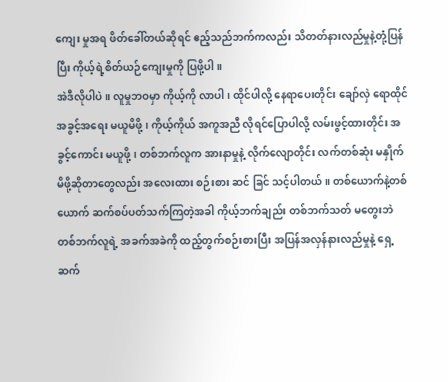ကျေး မှုအရ ဖိတ်ခေါ်တယ်ဆိုရင် ဧည့်သည်ဘက်ကလည်း သိတတ်နားလည်မှုနဲ့တုံ့ပြန်ပြီး ကိုယ့်ရဲ့စိတ်ယဉ်ကျေးမှုကို ပြဖို့ပါ။
အဲဒီလိုပါပဲ။ လူမှုဘဝမှာ ကိုယ့်ကို လာပါ၊ ထိုင်ပါလို့ နေရာပေးတိုင်း ချော်လှဲ ရောထိုင် အခွင့်အရေး မယူမိဖို့၊ ကိုယ့်ကိုယ် အကူအညီ လိုရင်ပြောပါလို့ လမ်းဖွင့်ထားတိုင်း အခွင့်ကောင်း မယူဖို့၊ တစ်ဘက်လူက အားနာမှုနဲ့ လိုက်လျောတိုင်း လက်တစ်ဆုံး မနှိုက်မိဖို့ဆိုတာတွေလည်း အလေးထား စဉ်းစား ဆင် ခြင် သင့်ပါတယ်။ တစ်ယောက်နဲ့တစ်ယောက် ဆက်စပ်ပတ်သက်ကြတဲ့အခါ ကိုယ့်ဘက်ချည်း တစ်ဘက်သတ် မတွေးဘဲ တစ်ဘက်လူရဲ့ အခက်အခဲကို ထည့်တွက်စဉ်းစားပြီး အပြန်အလှန်နားလည်မှုနဲ့ ရှေ့ဆက်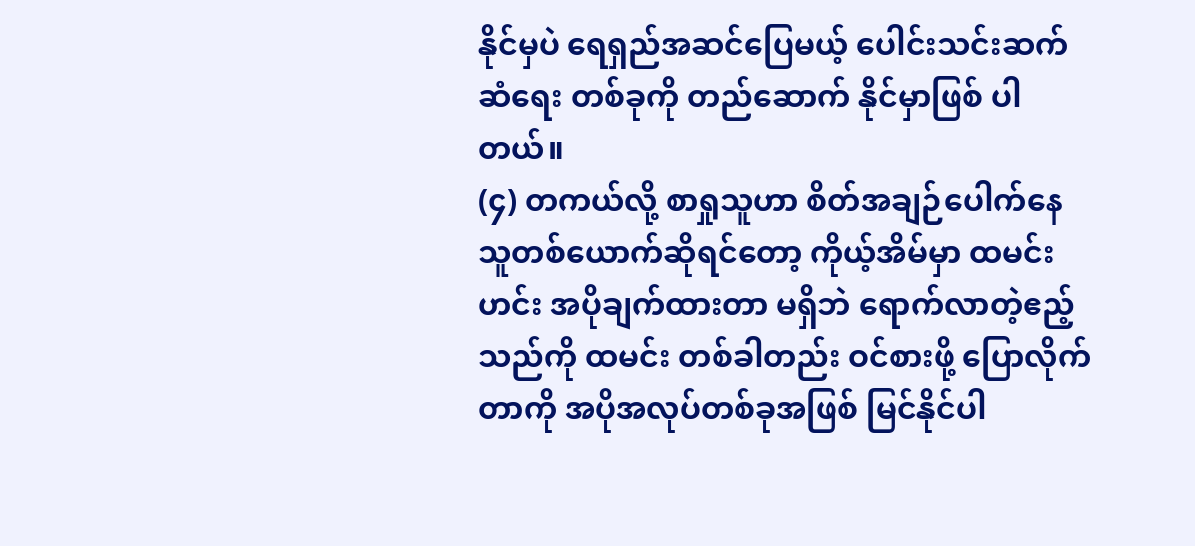နိုင်မှပဲ ရေရှည်အဆင်ပြေမယ့် ပေါင်းသင်းဆက်ဆံရေး တစ်ခုကို တည်ဆောက် နိုင်မှာဖြစ် ပါ တယ်။
(၄) တကယ်လို့ စာရှုသူဟာ စိတ်အချဉ်ပေါက်နေသူတစ်ယောက်ဆိုရင်တော့ ကိုယ့်အိမ်မှာ ထမင်းဟင်း အပိုချက်ထားတာ မရှိဘဲ ရောက်လာတဲ့ဧည့်သည်ကို ထမင်း တစ်ခါတည်း ဝင်စားဖို့ ပြောလိုက်တာကို အပိုအလုပ်တစ်ခုအဖြစ် မြင်နိုင်ပါ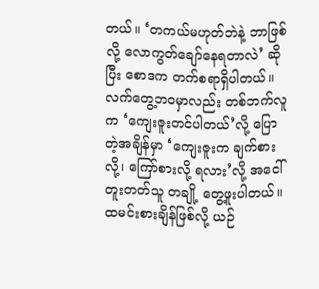တယ်။ ‘တကယ်မဟုတ်ဘဲနဲ့ ဘာဖြစ်လို့ လောကွတ်ချော်နေရတာလဲ’ ဆိုပြီး စောဒက တက်စရာရှိပါတယ်။
လက်တွေ့ဘဝမှာလည်း တစ်ဘက်လူက ‘ကျေးဇူးတင်ပါတယ်’လို့ ပြောတဲ့အချိန်မှာ ‘ကျေးဇူးက ချက်စားလို့၊ ကြော်စားလို့ ရလား’လို့ အငေါ်တူးတတ်သူ တချို့ တွေ့ဖူးပါတယ်။ ထမင်းစားချိန်ဖြစ်လို့ ယဉ်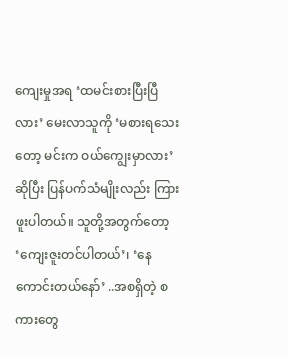ကျေးမှုအရ ‘ထမင်းစားပြီးပြီလား’ မေးလာသူကို ‘မစားရသေးတော့ မင်းက ဝယ်ကျွေးမှာလား’ဆိုပြီး ပြန်ပက်သံမျိုးလည်း ကြားဖူးပါတယ်။ သူတို့အတွက်တော့ ‘ကျေးဇူးတင်ပါတယ်’၊ ‘နေကောင်းတယ်နော်’ ..အစရှိတဲ့ စကားတွေ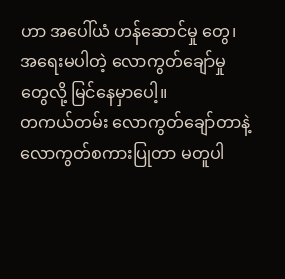ဟာ အပေါ်ယံ ဟန်ဆောင်မှု တွေ၊ အရေးမပါတဲ့ လောကွတ်ချော်မှုတွေလို့ မြင်နေမှာပေါ့။
တကယ်တမ်း လောကွတ်ချော်တာနဲ့ လောကွတ်စကားပြုတာ မတူပါ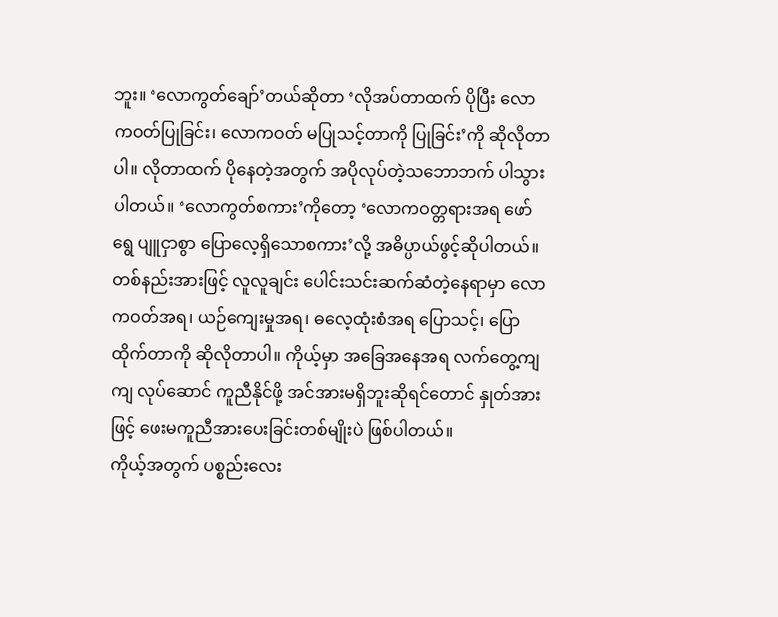ဘူး။ ‘လောကွတ်ချော်’တယ်ဆိုတာ ‘လိုအပ်တာထက် ပိုပြီး လောကဝတ်ပြုခြင်း၊ လောကဝတ် မပြုသင့်တာကို ပြုခြင်း’ကို ဆိုလိုတာပါ။ လိုတာထက် ပိုနေတဲ့အတွက် အပိုလုပ်တဲ့သဘောဘက် ပါသွားပါတယ်။ ‘လောကွတ်စကား’ကိုတော့ ‘လောကဝတ္တရားအရ ဖော်ရွေ ပျူငှာစွာ ပြောလေ့ရှိသောစကား’လို့ အဓိပ္ပာယ်ဖွင့်ဆိုပါတယ်။ တစ်နည်းအားဖြင့် လူလူချင်း ပေါင်းသင်းဆက်ဆံတဲ့နေရာမှာ လောကဝတ်အရ၊ ယဉ်ကျေးမှုအရ၊ ဓလေ့ထုံးစံအရ ပြောသင့်၊ ပြောထိုက်တာကို ဆိုလိုတာပါ။ ကိုယ့်မှာ အခြေအနေအရ လက်တွေ့ကျကျ လုပ်ဆောင် ကူညီနိုင်ဖို့ အင်အားမရှိဘူးဆိုရင်တောင် နှုတ်အားဖြင့် ဖေးမကူညီအားပေးခြင်းတစ်မျိုးပဲ ဖြစ်ပါတယ်။
ကိုယ့်အတွက် ပစ္စည်းလေး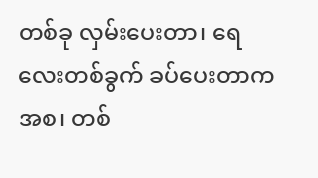တစ်ခု လှမ်းပေးတာ၊ ရေလေးတစ်ခွက် ခပ်ပေးတာကအစ၊ တစ်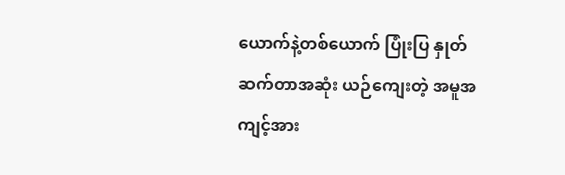ယောက်နဲ့တစ်ယောက် ပြုံးပြ နှုတ်ဆက်တာအဆုံး ယဉ်ကျေးတဲ့ အမူအကျင့်အား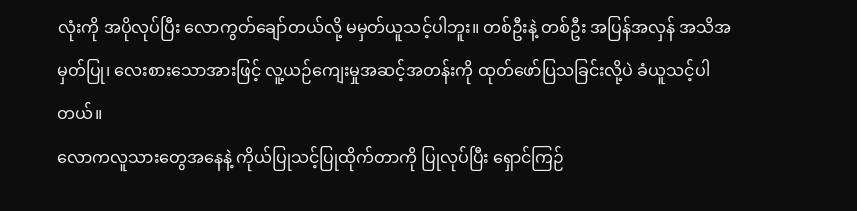လုံးကို အပိုလုပ်ပြီး လောကွတ်ချော်တယ်လို့ မမှတ်ယူသင့်ပါဘူး။ တစ်ဦးနဲ့ တစ်ဦး အပြန်အလှန် အသိအမှတ်ပြု၊ လေးစားသောအားဖြင့် လူ့ယဉ်ကျေးမှုအဆင့်အတန်းကို ထုတ်ဖော်ပြသခြင်းလို့ပဲ ခံယူသင့်ပါတယ်။
လောကလူသားတွေအနေနဲ့ ကိုယ်ပြုသင့်ပြုထိုက်တာကို ပြုလုပ်ပြီး ရှောင်ကြဉ်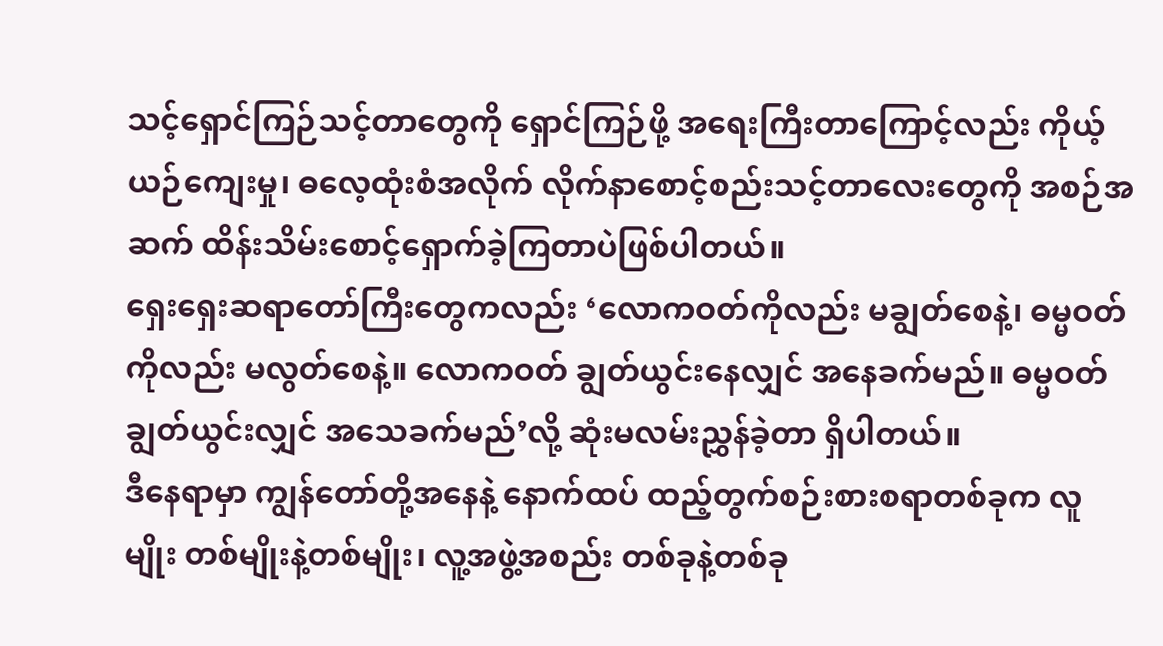သင့်ရှောင်ကြဉ်သင့်တာတွေကို ရှောင်ကြဉ်ဖို့ အရေးကြီးတာကြောင့်လည်း ကိုယ့်ယဉ်ကျေးမှု၊ ဓလေ့ထုံးစံအလိုက် လိုက်နာစောင့်စည်းသင့်တာလေးတွေကို အစဉ်အဆက် ထိန်းသိမ်းစောင့်ရှောက်ခဲ့ကြတာပဲဖြစ်ပါတယ်။
ရှေးရှေးဆရာတော်ကြီးတွေကလည်း ‘လောကဝတ်ကိုလည်း မချွတ်စေနဲ့၊ ဓမ္မဝတ်ကိုလည်း မလွတ်စေနဲ့။ လောကဝတ် ချွတ်ယွင်းနေလျှင် အနေခက်မည်။ ဓမ္မဝတ် ချွတ်ယွင်းလျှင် အသေခက်မည်’လို့ ဆုံးမလမ်းညွှန်ခဲ့တာ ရှိပါတယ်။
ဒီနေရာမှာ ကျွန်တော်တို့အနေနဲ့ နောက်ထပ် ထည့်တွက်စဉ်းစားစရာတစ်ခုက လူမျိုး တစ်မျိုးနဲ့တစ်မျိုး၊ လူ့အဖွဲ့အစည်း တစ်ခုနဲ့တစ်ခု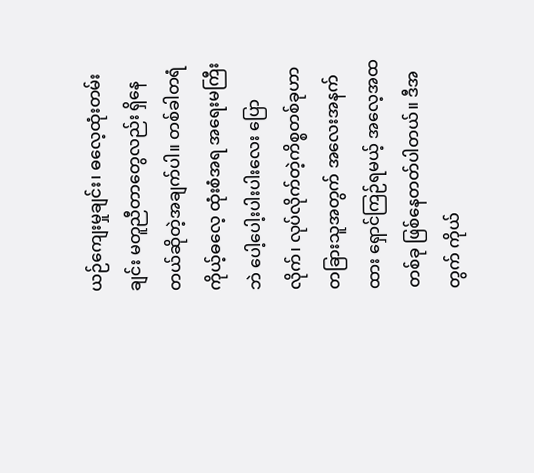ယဉ်ကျေးမှုချင်း၊ ဓလေ့ထုံးတမ်းချင်း မတူညီတာတွေလည်း ရှိနေတယ်ဆိုတဲ့အချက်ပါ။ တစ်ခါတရံ ကိုယ့်ဓလေ့ ထုံးစံအရ အရေးမကြီးဘဲ ပေါ့ပေါ့းပါးပါးလေး ပြောလိုက်၊ လုပ်လိုက်တဲ့ကိစ္စတစ်ခုဟာ တခြားသူအတွက် အလေးအနက်ထား ရှောင်ကြဉ်ရမယ့် အလေ့အထတစ်ခု ဖြစ်နေတတ်ပါတယ်။ ဒီအတွက် ကိုယ်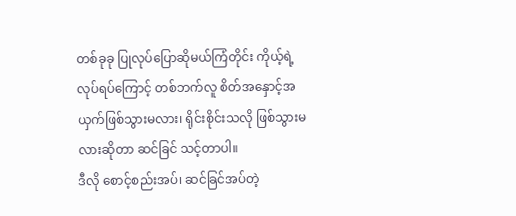တစ်ခုခု ပြုလုပ်ပြောဆိုမယ်ကြံတိုင်း ကိုယ့်ရဲ့လုပ်ရပ်ကြောင့် တစ်ဘက်လူ စိတ်အနှောင့်အယှက်ဖြစ်သွားမလား၊ ရိုင်းစိုင်းသလို ဖြစ်သွားမလားဆိုတာ ဆင်ခြင် သင့်တာပါ။
ဒီလို စောင့်စည်းအပ်၊ ဆင်ခြင်အပ်တဲ့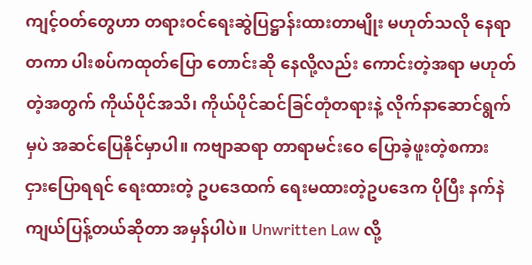ကျင့်ဝတ်တွေဟာ တရားဝင်ရေးဆွဲပြဋ္ဌာန်းထားတာမျိုး မဟုတ်သလို နေရာတကာ ပါးစပ်ကထုတ်ပြော တောင်းဆို နေလို့လည်း ကောင်းတဲ့အရာ မဟုတ်တဲ့အတွက် ကိုယ်ပိုင်အသိ၊ ကိုယ်ပိုင်ဆင်ခြင်တုံတရားနဲ့ လိုက်နာဆောင်ရွက်မှပဲ အဆင်ပြေနိုင်မှာပါ။ ကဗျာဆရာ တာရာမင်းဝေ ပြောခဲ့ဖူးတဲ့စကား ငှားပြောရရင် ရေးထားတဲ့ ဥပဒေထက် ရေးမထားတဲ့ဥပဒေက ပိုပြီး နက်နဲကျယ်ပြန့်တယ်ဆိုတာ အမှန်ပါပဲ။ Unwritten Law လို့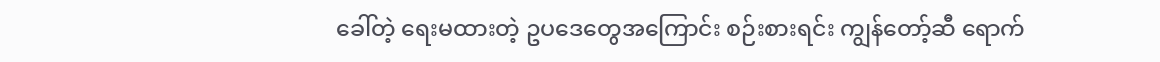ခေါ်တဲ့ ရေးမထားတဲ့ ဥပဒေတွေအကြောင်း စဉ်းစားရင်း ကျွန်တော့်ဆီ ရောက်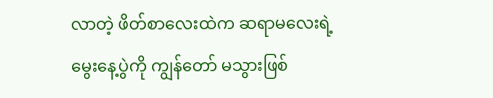လာတဲ့ ဖိတ်စာလေးထဲက ဆရာမလေးရဲ့ မွေးနေ့ပွဲကို ကျွန်တော် မသွားဖြစ်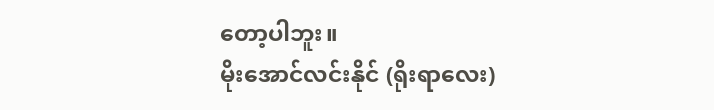တော့ပါဘူး။
မိုးအောင်လင်းနိုင် (ရိုးရာလေး)